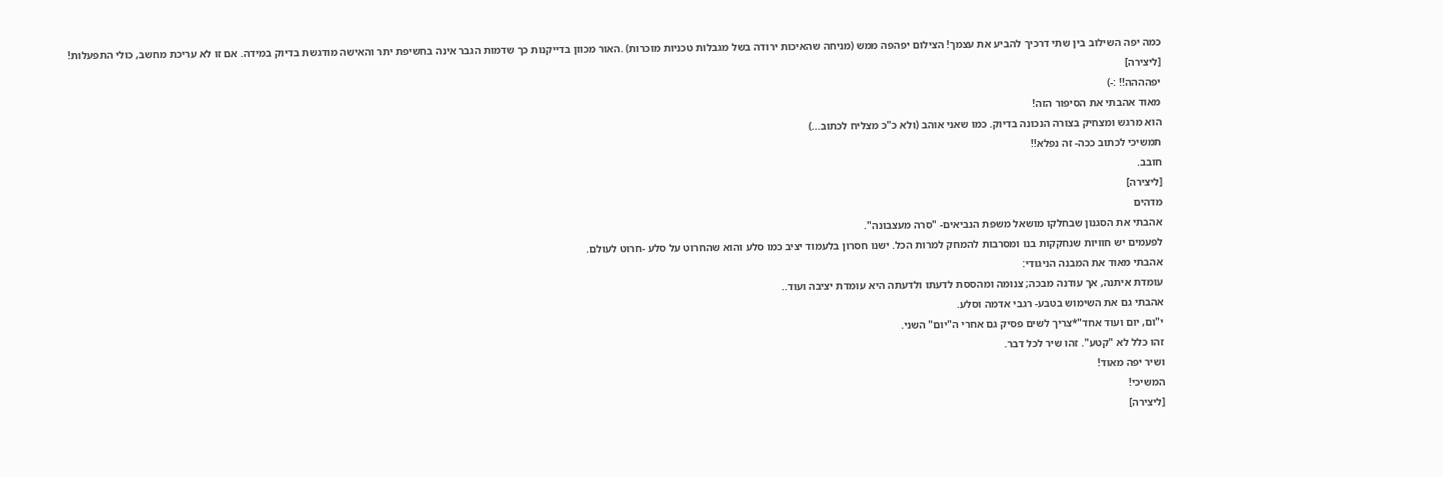כמה יפה השילוב בין שתי דרכיך להביע את עצמך! הצילום יפהפה ממש (מניחה שהאיכות ירודה בשל מגבלות טכניות מוכרות) .האור מכוון בדייקנות כך שדמות הגבר אינה בחשיפת יתר והאישה מודגשת בדיוק במידה. אם זו לא עריכת מחשב, כולי התפעלות!
[ליצירה]
יפהההה!! :-)
מאוד אהבתי את הסיפור הזה!
הוא מרגש ומצחיק בצורה הנכונה בדיוק. כמו שאני אוהב (ולא כ"כ מצליח לכתוב...)
תמשיכי לכתוב ככה- זה נפלא!!
חובב.
[ליצירה]
מדהים
אהבתי את הסגנון שבחלקו מושאל משפת הנביאים- "סרה מעצבונה".
לפעמים יש חוויות שנחקקות בנו ומסרבות להמחק למרות הכל. ישנו חסרון בלעמוד יציב כמו סלע והוא שהחרוט על סלע -חרוט לעולם.
אהבתי מאוד את המבנה הניגודי:
עומדת איתנה, אך עודנה מבכה; צנומה ומהססת לדעתו ולדעתה היא עומדת יציבה ועוד..
אהבתי גם את השימוש בטבע- רגבי אדמה וסלע.
י"ום, יום ועוד אחד"*צריך לשים פסיק גם אחרי ה"יום" השני.
זהו כלל לא "קטע". זהו שיר לכל דבר.
ושיר יפה מאוד!
המשיכי!
[ליצירה]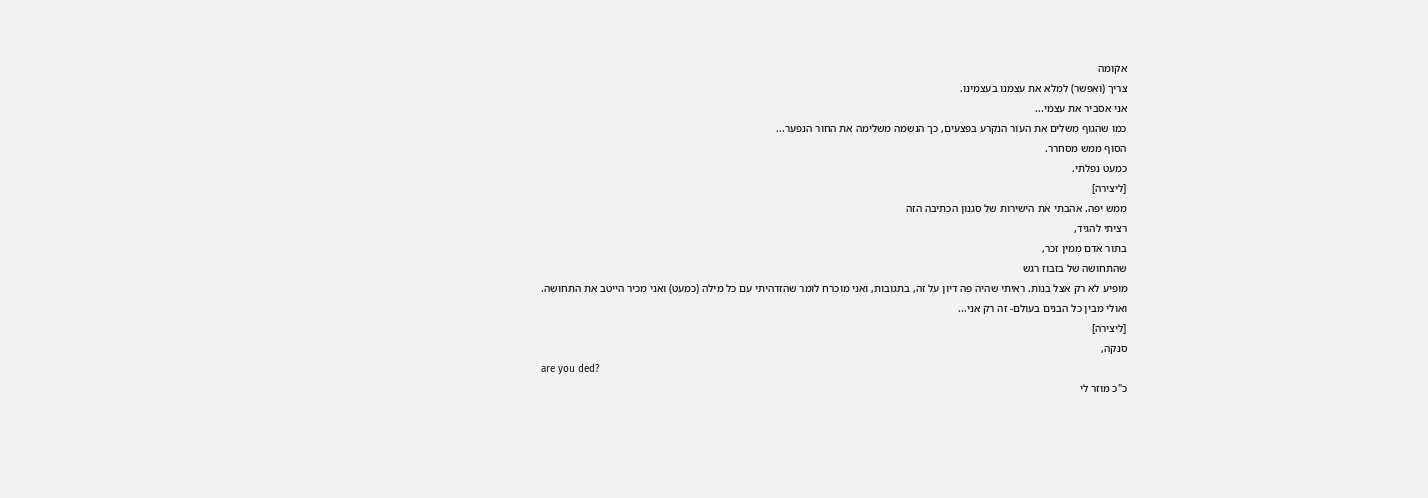אקומה
צריך (ואפשר) למלא את עצמנו בעצמינו.
אני אסביר את עצמי...
כמו שהגוף משלים את העור הנקרע בפצעים, כך הנשמה משלימה את החור הנפער...
הסוף ממש מסחרר.
כמעט נפלתי.
[ליצירה]
ממש יפה. אהבתי את הישירות של סגנון הכתיבה הזה
רציתי להגיד,
בתור אדם ממין זכר,
שהתחושה של בזבוז רגש
מופיע לא רק אצל בנות. ראיתי שהיה פה דיון על זה, בתגובות, ואני מוכרח לומר שהזדהיתי עם כל מילה (כמעט) ואני מכיר הייטב את התחושה.
ואולי מבין כל הבנים בעולם- זה רק אני...
[ליצירה]
סנקה,
are you ded?
כ"כ מוזר לי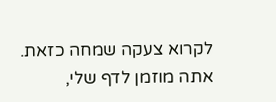לקרוא צעקה שמחה כזאת.
אתה מוזמן לדף שלי,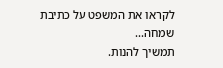לקראו את המשפט על כתיבת שמחה...
תמשיך להנות.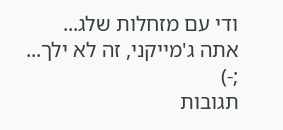ודי עם מזחלות שלג...
אתה ג'מייקני, זה לא ילך...
;-)
תגובות